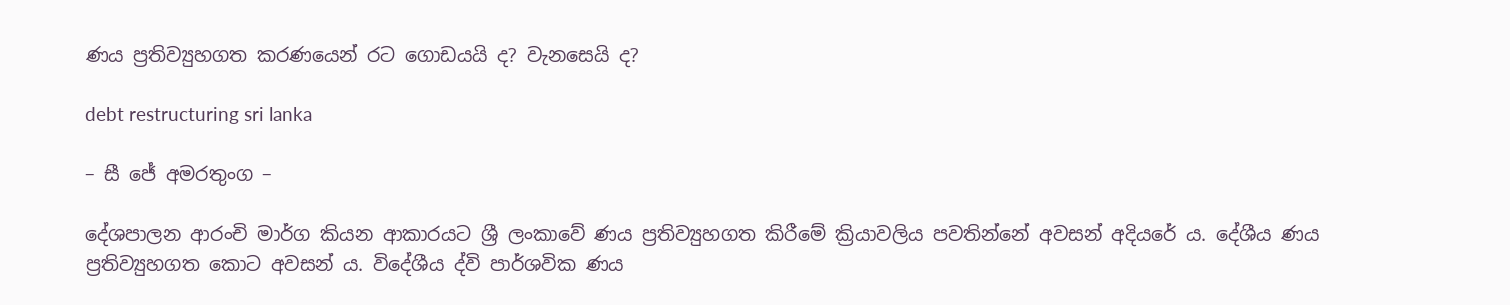ණය ප්‍රතිව්‍යුහගත කරණයෙන් රට ගොඩයයි ද? වැනසෙයි ද?

debt restructuring sri lanka

– සී ජේ අමරතුංග –

දේශපාලන ආරංචි මාර්ග කියන ආකාරයට ශ්‍රී ලංකාවේ ණය ප්‍රතිව්‍යුහගත කිරීමේ ක්‍රියාවලිය පවතින්නේ අවසන් අදියරේ ය. දේශීය ණය ප්‍රතිව්‍යුහගත කොට අවසන් ය. විදේශීය ද්වි පාර්ශවික ණය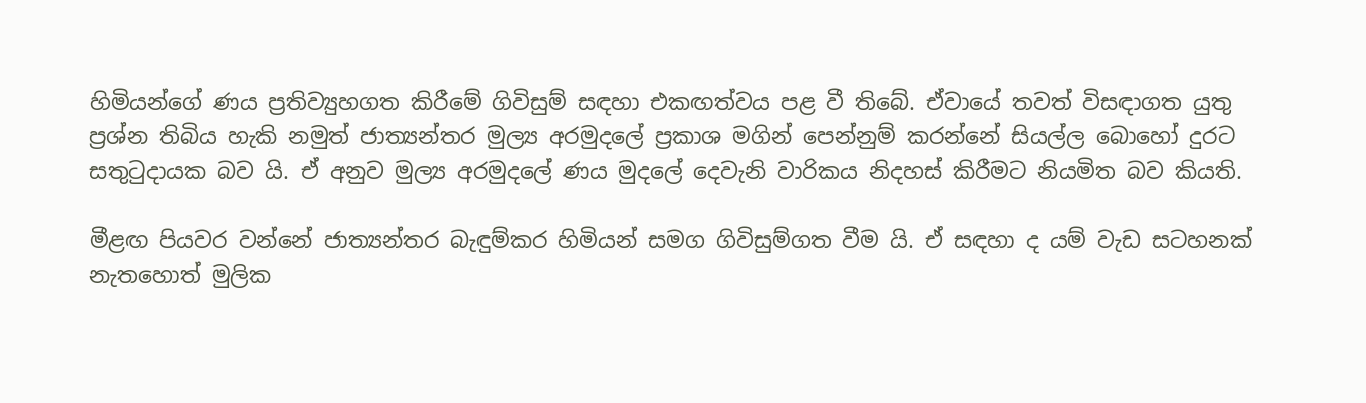හිමියන්ගේ ණය ප්‍රතිව්‍යුහගත කිරීමේ ගිවිසුම් සඳහා එකඟත්වය පළ වී තිබේ. ඒවායේ තවත් විසඳාගත යුතු ප්‍රශ්න තිබිය හැකි නමුත් ජාත්‍යන්තර මුල්‍ය අරමුදලේ ප්‍රකාශ මගින් පෙන්නුම් කරන්නේ සියල්ල බොහෝ දුරට සතුටුදායක බව යි. ඒ අනුව මුල්‍ය අරමුදලේ ණය මුදලේ දෙවැනි වාරිකය නිදහස් කිරීමට නියමිත බව කියති.

මීළඟ පියවර වන්නේ ජාත්‍යන්තර බැඳුම්කර හිමියන් සමග ගිවිසුම්ගත වීම යි. ඒ සඳහා ද යම් වැඩ සටහනක් නැතහොත් මුලික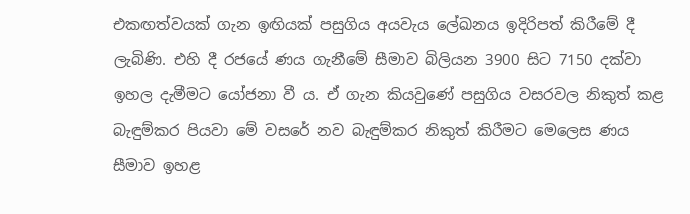එකඟත්වයක් ගැන ඉඟියක් පසුගිය අයවැය ලේඛනය ඉදිරිපත් කිරීමේ දී ලැබිණි. එහි දී රජයේ ණය ගැනීමේ සීමාව බිලියන 3900 සිට 7150 දක්වා ඉහල දැමීමට යෝජනා වී ය. ඒ ගැන කියවුණේ පසුගිය වසරවල නිකුත් කළ බැඳුම්කර පියවා මේ වසරේ නව බැඳුම්කර නිකුත් කිරීමට මෙලෙස ණය සීමාව ඉහළ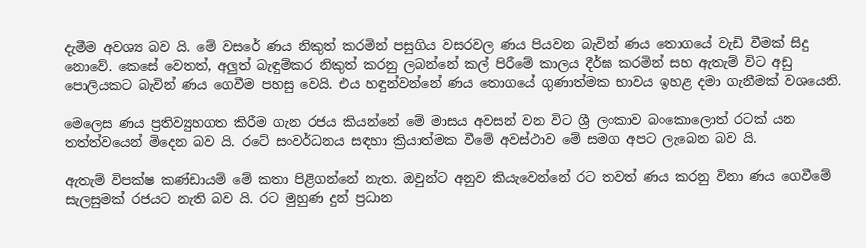දැමීම අවශ්‍ය බව යි. මේ වසරේ ණය නිකුත් කරමින් පසුගිය වසරවල ණය පියවන බැවින් ණය තොගයේ වැඩි වීමක් සිදු නොවේ. කෙසේ වෙතත්, අලුත් බැඳුම්කර නිකුත් කරනු ලබන්නේ කල් පිරීමේ කාලය දීර්ඝ කරමින් සහ ඇතැම් විට අඩු පොලියකට බැවින් ණය ගෙවීම පහසු වෙයි. එය හඳුන්වන්නේ ණය තොගයේ ගුණාත්මක භාවය ඉහළ දමා ගැනීමක් වශයෙනි.

මෙලෙස ණය ප්‍රතිව්‍යුහගත කිරීම ගැන රජය කියන්නේ මේ මාසය අවසන් වන විට ශ්‍රී ලංකාව බංකොලොත් රටක් යන තත්ත්වයෙන් මිදෙන බව යි. රටේ සංවර්ධනය සඳහා ක්‍රියාත්මක වීමේ අවස්ථාව මේ සමග අපට ලැබෙන බව යි.

ඇතැම් විපක්ෂ කණ්ඩායම් මේ කතා පිළිගන්නේ නැත. ඔවුන්ට අනුව කියැවෙන්නේ රට තවත් ණය කරනු විනා ණය ගෙවීමේ සැලසුමක් රජයට නැති බව යි. රට මුහුණ දුන් ප්‍රධාන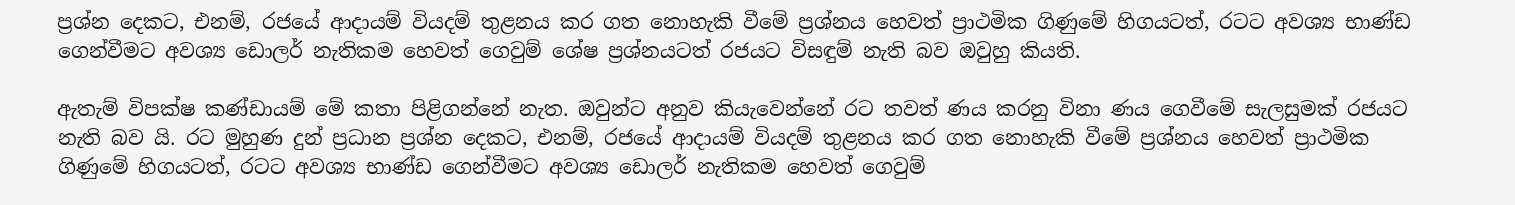ප්‍රශ්න දෙකට, එනම්, රජයේ ආදායම් වියදම් තුළනය කර ගත නොහැකි වීමේ ප්‍රශ්නය හෙවත් ප්‍රාථමික ගිණුමේ හිගයටත්, රටට අවශ්‍ය භාණ්ඩ ගෙන්වීමට අවශ්‍ය ඩොලර් නැතිකම හෙවත් ගෙවුම් ශේෂ ප්‍රශ්නයටත් රජයට විසඳුම් නැති බව ඔවුහු කියති.

ඇතැම් විපක්ෂ කණ්ඩායම් මේ කතා පිළිගන්නේ නැත. ඔවුන්ට අනුව කියැවෙන්නේ රට තවත් ණය කරනු විනා ණය ගෙවීමේ සැලසුමක් රජයට නැති බව යි. රට මුහුණ දුන් ප්‍රධාන ප්‍රශ්න දෙකට, එනම්, රජයේ ආදායම් වියදම් තුළනය කර ගත නොහැකි වීමේ ප්‍රශ්නය හෙවත් ප්‍රාථමික ගිණුමේ හිගයටත්, රටට අවශ්‍ය භාණ්ඩ ගෙන්වීමට අවශ්‍ය ඩොලර් නැතිකම හෙවත් ගෙවුම්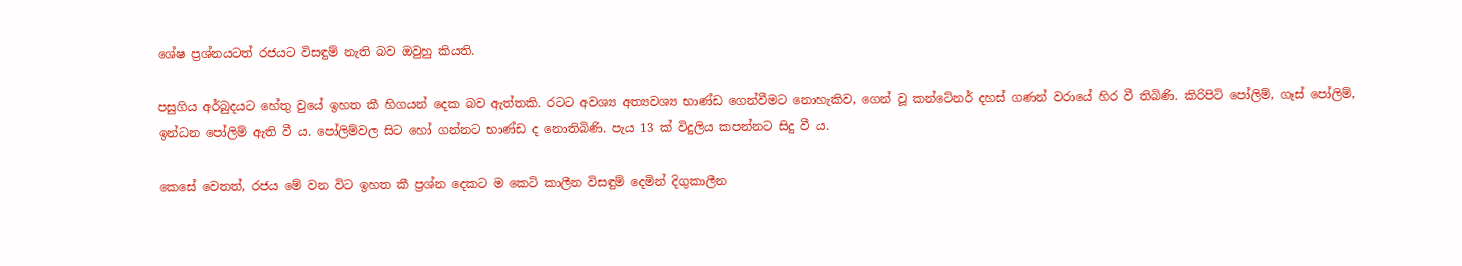ශේෂ ප්‍රශ්නයටත් රජයට විසඳුම් නැති බව ඔවුහු කියති.

පසුගිය අර්බුදයට හේතු වුයේ ඉහත කී හිගයන් දෙක බව ඇත්තකි. රටට අවශ්‍ය අත්‍යවශ්‍ය භාණ්ඩ ගෙන්වීමට නොහැකිව, ගෙන් වූ කන්ටේනර් දහස් ගණන් වරායේ හිර වී තිබිණි. කිරිපිටි පෝලිම්, ගෑස් පෝලිම්, ඉන්ධන පෝලිම් ඇති වී ය. පෝලිම්වල සිට හෝ ගන්නට භාණ්ඩ ද නොතිබිණි. පැය 13 ක් විදුලිය කපන්නට සිදු වී ය.

කෙසේ වෙතත්, රජය මේ වන විට ඉහත කී ප්‍රශ්න දෙකට ම කෙටි කාලීන විසඳුම් දෙමින් දිගුකාලීන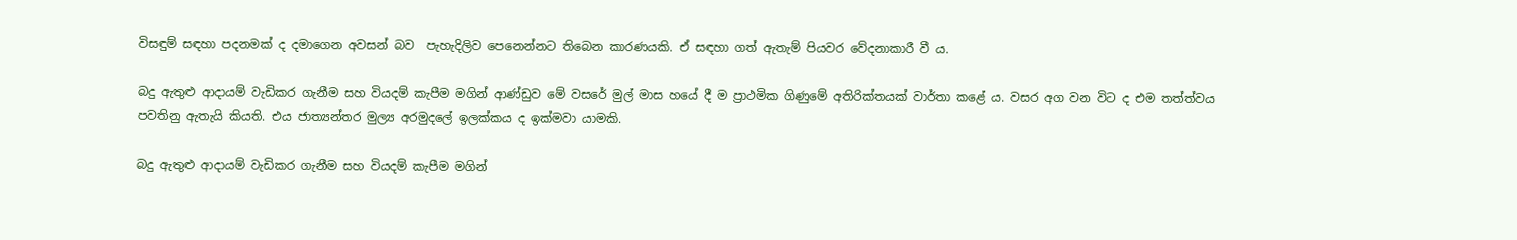විසඳුම් සඳහා පදනමක් ද දමාගෙන අවසන් බව  පැහැදිලිව පෙනෙන්නට තිබෙන කාරණයකි. ඒ සඳහා ගත් ඇතැම් පියවර වේදනාකාරී වී ය.

බදු ඇතුළු ආදායම් වැඩිකර ගැනීම සහ වියදම් කැපීම මගින් ආණ්ඩුව මේ වසරේ මුල් මාස හයේ දී ම ප්‍රාථමික ගිණුමේ අතිරික්තයක් වාර්තා කළේ ය. වසර අග වන විට ද එම තත්ත්වය පවතිනු ඇතැයි කියති. එය ජාත්‍යන්තර මුල්‍ය අරමුදලේ ඉලක්කය ද ඉක්මවා යාමකි.

බදු ඇතුළු ආදායම් වැඩිකර ගැනීම සහ වියදම් කැපීම මගින්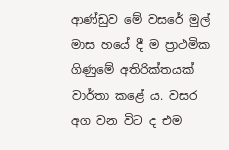ආණ්ඩුව මේ වසරේ මුල් මාස හයේ දී ම ප්‍රාථමික ගිණුමේ අතිරික්තයක් වාර්තා කළේ ය. වසර අග වන විට ද එම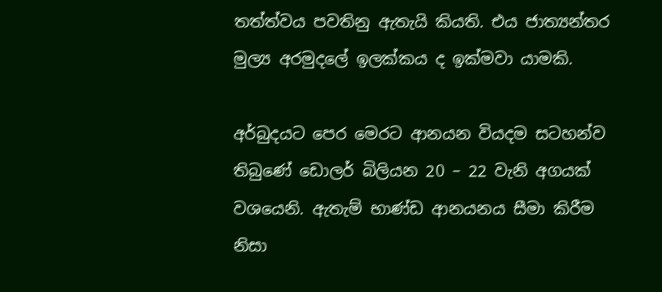තත්ත්වය පවතිනු ඇතැයි කියති. එය ජාත්‍යන්තර මුල්‍ය අරමුදලේ ඉලක්කය ද ඉක්මවා යාමකි.

අර්බුදයට පෙර මෙරට ආනයන වියදම සටහන්ව තිබුණේ ඩොලර් බිලියන 20 – 22 වැනි අගයක් වශයෙනි. ඇතැම් භාණ්ඩ ආනයනය සීමා කිරීම නිසා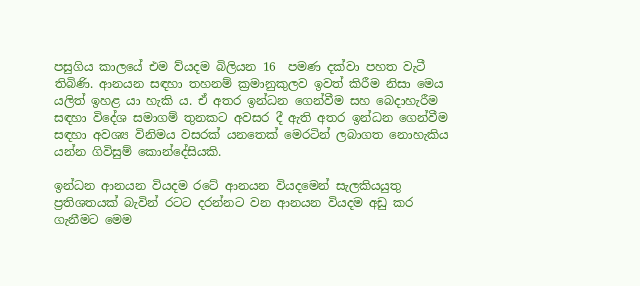පසුගිය කාලයේ එම ව්යදම බිලියන 16  පමණ දක්වා පහත වැටී තිබිණි. ආනයන සඳහා තහනම් ක්‍රමානුකුලව ඉවත් කිරීම නිසා මෙය යලිත් ඉහළ යා හැකි ය. ඒ අතර ඉන්ධන ගෙන්වීම සහ බෙදාහැරීම සඳහා විදේශ සමාගම් තුනකට අවසර දී ඇති අතර ඉන්ධන ගෙන්වීම සඳහා අවශ්‍ය විනිමය වසරක් යනතෙක් මෙරටින් ලබාගත නොහැකිය යන්න ගිවිසුම් කොන්දේසියකි.

ඉන්ධන ආනයන වියදම රටේ ආනයන වියදමෙන් සැලකියයුතු ප්‍රතිශතයක් බැවින් රටට දරන්නට වන ආනයන වියදම අඩු කර ගැනීමට මෙම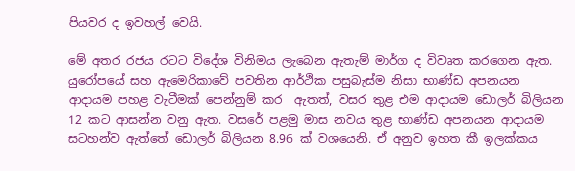පියවර ද ඉවහල් වෙයි.

මේ අතර රජය රටට විදේශ විනිමය ලැබෙන ඇතැම් මාර්ග ද විවෘත කරගෙන ඇත. යුරෝපයේ සහ ඇමෙරිකාවේ පවතින ආර්ථික පසුබැස්ම නිසා භාණ්ඩ අපනයන ආදායම පහළ වැටීමක් පෙන්නුම් කර  ඇතත්, වසර තුළ එම ආදායම ඩොලර් බිලියන 12 කට ආසන්න වනු ඇත. වසරේ පළමු මාස නවය තුළ භාණ්ඩ අපනයන ආදායම සටහන්ව ඇත්තේ ඩොලර් බිලියන 8.96 ක් වශයෙනි. ඒ අනුව ඉහත කී ඉලක්කය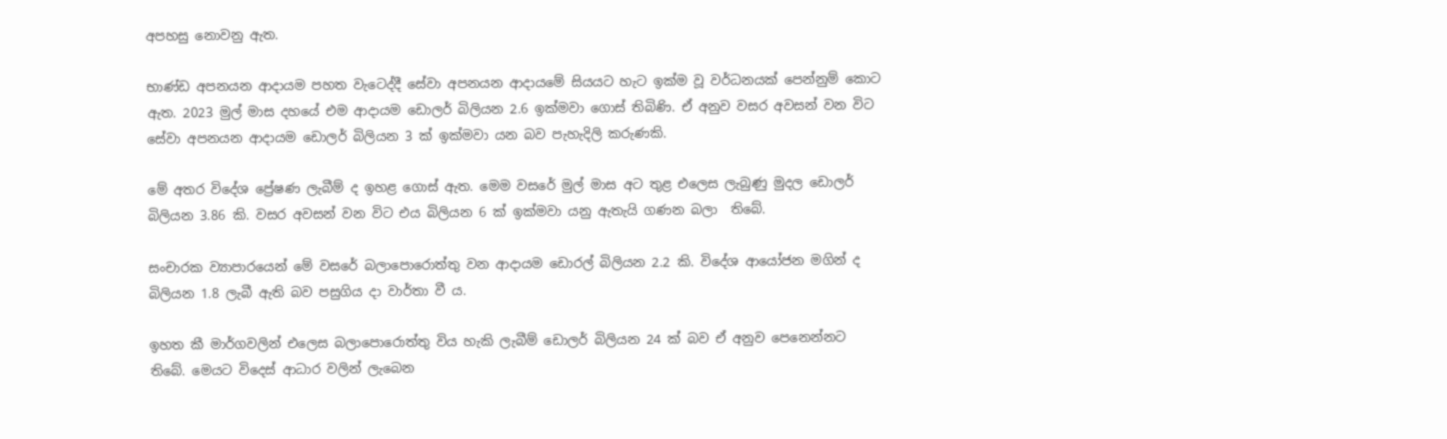අපහසු නොවනු ඇත.

භාණ්ඩ අපනයන ආදායම පහත වැටෙද්දී සේවා අපනයන ආදායමේ සියයට හැට ඉක්ම වූ වර්ධනයක් පෙන්නුම් කොට ඇත. 2023 මුල් මාස දහයේ එම ආදායම ඩොලර් බිලියන 2.6 ඉක්මවා ගොස් තිබිණි. ඒ අනුව වසර අවසන් වන විට සේවා අපනයන ආදායම ඩොලර් බිලියන 3 ක් ඉක්මවා යන බව පැහැදිලි කරුණකි.

මේ අතර විදේශ ප්‍රේෂණ ලැබීම් ද ඉහළ ගොස් ඇත. මෙම වසරේ මුල් මාස අට තුළ එලෙස ලැබුණු මුදල ඩොලර් බිලියන 3.86 කි. වසර අවසන් වන විට එය බිලියන 6 ක් ඉක්මවා යනු ඇතැයි ගණන බලා  තිබේ.

සංචාරක ව්‍යාපාරයෙන් මේ වසරේ බලාපොරොත්තු වන ආදායම ඩොරල් බිලියන 2.2 කි. විදේශ ආයෝජන මගින් ද බිලියන 1.8 ලැබී ඇති බව පසුගිය දා වාර්තා වී ය.

ඉහත කී මාර්ගවලින් එලෙස බලාපොරොත්තු විය හැකි ලැබීම් ඩොලර් බිලියන 24 ක් බව ඒ අනුව පෙනෙන්නට තිබේ. මෙයට විදෙස් ආධාර වලින් ලැබෙන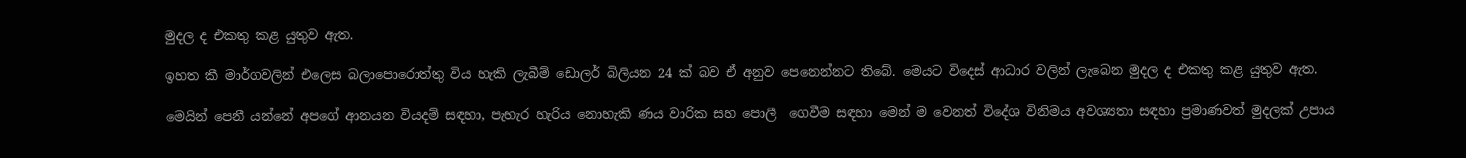මුදල ද එකතු කළ යුතුව ඇත.

ඉහත කී මාර්ගවලින් එලෙස බලාපොරොත්තු විය හැකි ලැබීම් ඩොලර් බිලියන 24 ක් බව ඒ අනුව පෙනෙන්නට තිබේ. මෙයට විදෙස් ආධාර වලින් ලැබෙන මුදල ද එකතු කළ යුතුව ඇත.

මෙයින් පෙනී යන්නේ අපගේ ආනයන වියදම් සඳහා, පැහැර හැරිය නොහැකි ණය වාරික සහ පොලී  ගෙවීම සඳහා මෙන් ම වෙනත් විදේශ විනිමය අවශ්‍යතා සඳහා ප්‍රමාණවත් මුදලක් උපාය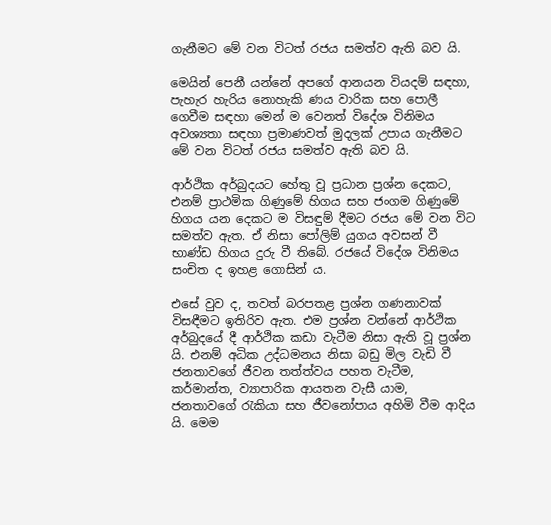ගැනීමට මේ වන විටත් රජය සමත්ව ඇති බව යි.

මෙයින් පෙනී යන්නේ අපගේ ආනයන වියදම් සඳහා, පැහැර හැරිය නොහැකි ණය වාරික සහ පොලී  ගෙවීම සඳහා මෙන් ම වෙනත් විදේශ විනිමය අවශ්‍යතා සඳහා ප්‍රමාණවත් මුදලක් උපාය ගැනීමට මේ වන විටත් රජය සමත්ව ඇති බව යි.

ආර්ථික අර්බුදයට හේතු වූ ප්‍රධාන ප්‍රශ්න දෙකට, එනම් ප්‍රාථමික ගිණුමේ හිගය සහ ජංගම ගිණුමේ හිගය යන දෙකට ම විසඳුම් දීමට රජය මේ වන විට සමත්ව ඇත. ඒ නිසා පෝලිම් යුගය අවසන් වී භාණ්ඩ හිගය දුරු වී තිබේ. රජයේ විදේශ විනිමය සංචිත ද ඉහළ ගොසින් ය.

එසේ වුව ද, තවත් බරපතළ ප්‍රශ්න ගණනාවක් විසඳීමට ඉතිරිව ඇත. එම ප්‍රශ්න වන්නේ ආර්ථික අර්බුදයේ දී ආර්ථික කඩා වැටීම නිසා ඇති වූ ප්‍රශ්න යි. එනම් අධික උද්ධමනය නිසා බඩු මිල වැඩි වී ජනතාවගේ ජීවන තත්ත්වය පහත වැටීම, කර්මාන්ත, ව්‍යාපාරික ආයතන වැසී යාම, ජනතාවගේ රැකියා සහ ජීවනෝපාය අහිමි වීම ආදිය යි. මෙම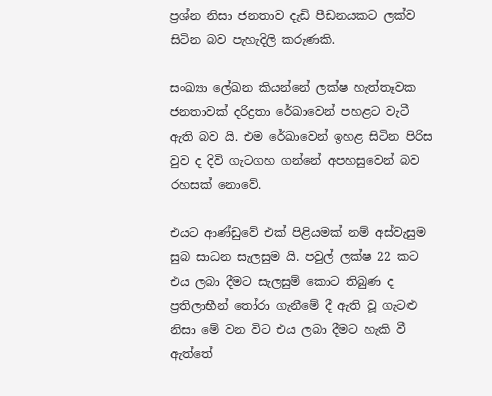ප්‍රශ්න නිසා ජනතාව දැඩි පීඩනයකට ලක්ව සිටින බව පැහැදිලි කරුණකි.

සංඛ්‍යා ලේඛන කියන්නේ ලක්ෂ හැත්තෑවක ජනතාවක් දරිද්‍රතා රේඛාවෙන් පහළට වැටී ඇති බව යි. එම රේඛාවෙන් ඉහළ සිටින පිරිස වුව ද දිවි ගැටගහ ගන්නේ අපහසුවෙන් බව රහසක් නොවේ.

එයට ආණ්ඩුවේ එක් පිළියමක් නම් අස්වැසුම සුබ සාධන සැලසුම යි. පවුල් ලක්ෂ 22 කට එය ලබා දීමට සැලසුම් කොට තිබුණ ද ප්‍රතිලාභීන් තෝරා ගැනීමේ දී ඇති වූ ගැටළු නිසා මේ වන විට එය ලබා දීමට හැකි වී ඇත්තේ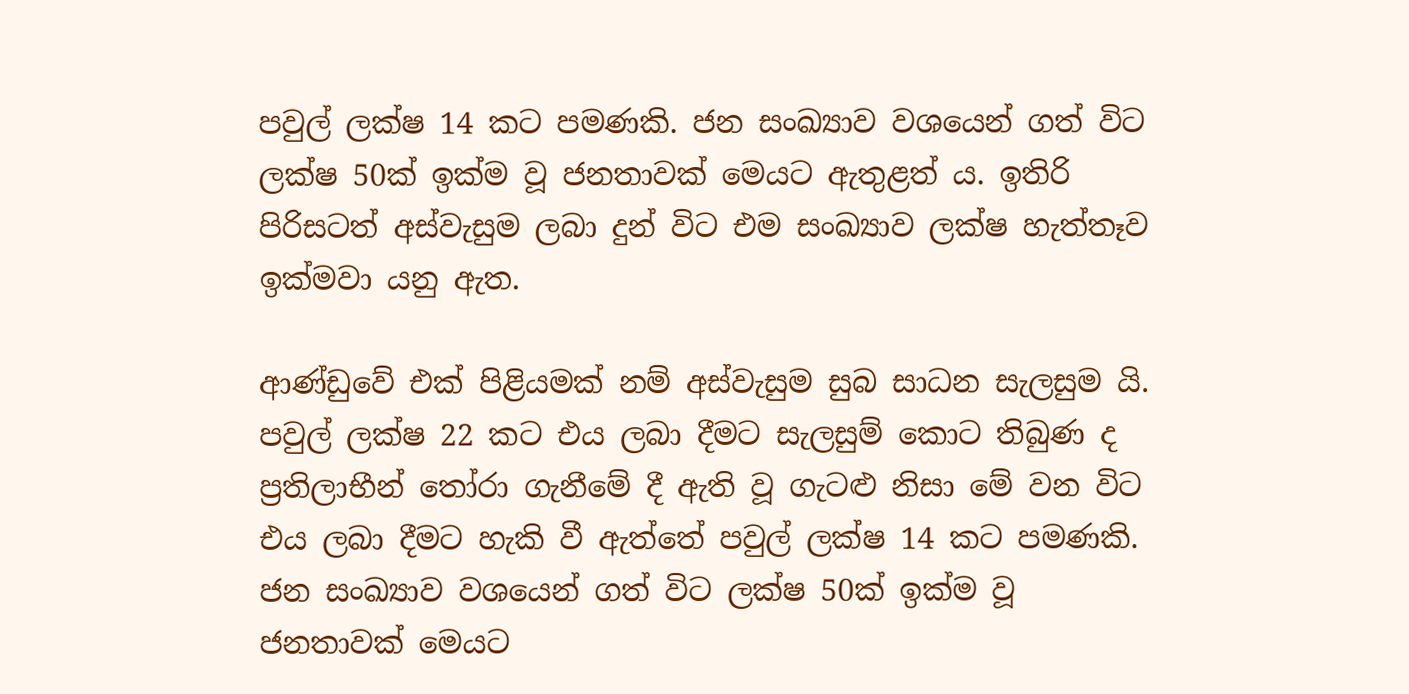පවුල් ලක්ෂ 14 කට පමණකි. ජන සංඛ්‍යාව වශයෙන් ගත් විට ලක්ෂ 50ක් ඉක්ම වූ ජනතාවක් මෙයට ඇතුළත් ය. ඉතිරි පිරිසටත් අස්වැසුම ලබා දුන් විට එම සංඛ්‍යාව ලක්ෂ හැත්තෑව ඉක්මවා යනු ඇත.

ආණ්ඩුවේ එක් පිළියමක් නම් අස්වැසුම සුබ සාධන සැලසුම යි. පවුල් ලක්ෂ 22 කට එය ලබා දීමට සැලසුම් කොට තිබුණ ද ප්‍රතිලාභීන් තෝරා ගැනීමේ දී ඇති වූ ගැටළු නිසා මේ වන විට එය ලබා දීමට හැකි වී ඇත්තේ පවුල් ලක්ෂ 14 කට පමණකි. ජන සංඛ්‍යාව වශයෙන් ගත් විට ලක්ෂ 50ක් ඉක්ම වූ ජනතාවක් මෙයට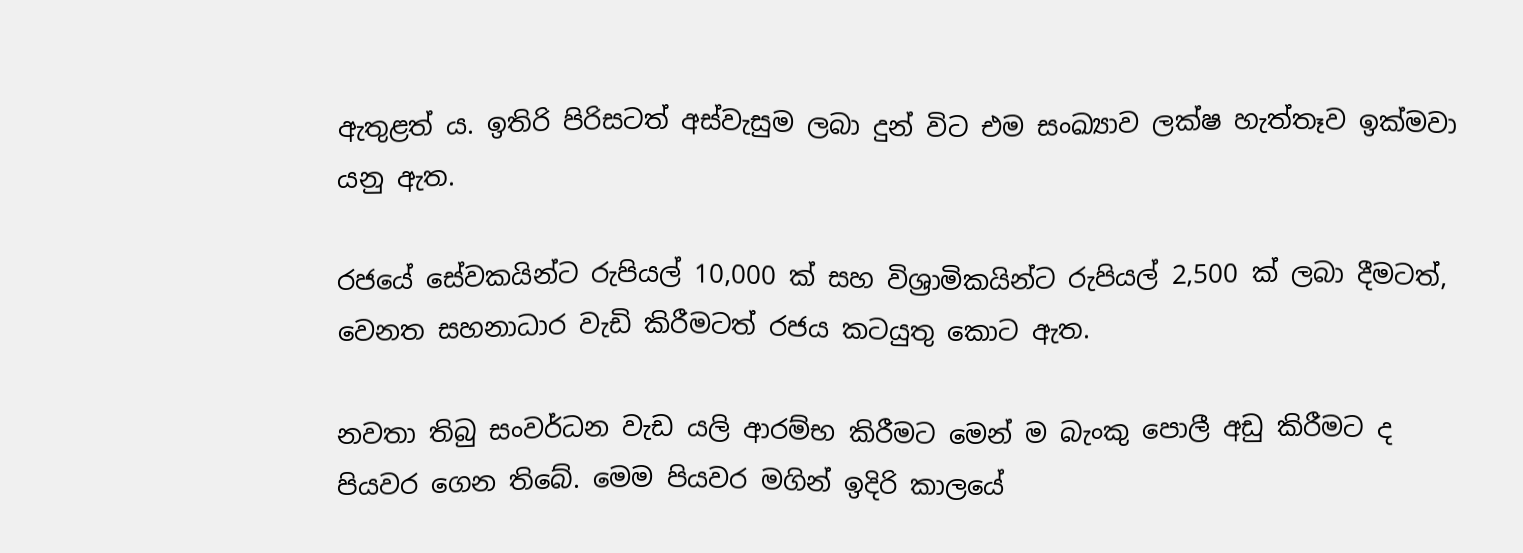ඇතුළත් ය. ඉතිරි පිරිසටත් අස්වැසුම ලබා දුන් විට එම සංඛ්‍යාව ලක්ෂ හැත්තෑව ඉක්මවා යනු ඇත.

රජයේ සේවකයින්ට රුපියල් 10,000 ක් සහ විශ්‍රාමිකයින්ට රුපියල් 2,500 ක් ලබා දීමටත්, වෙනත සහනාධාර වැඩි කිරීමටත් රජය කටයුතු කොට ඇත.

නවතා තිබු සංවර්ධන වැඩ යලි ආරම්භ කිරීමට මෙන් ම බැංකු පොලී අඩු කිරීමට ද පියවර ගෙන තිබේ. මෙම පියවර මගින් ඉදිරි කාලයේ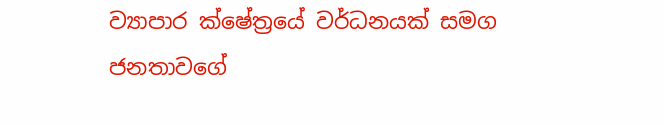ව්‍යාපාර ක්ෂේත්‍රයේ වර්ධනයක් සමග ජනතාවගේ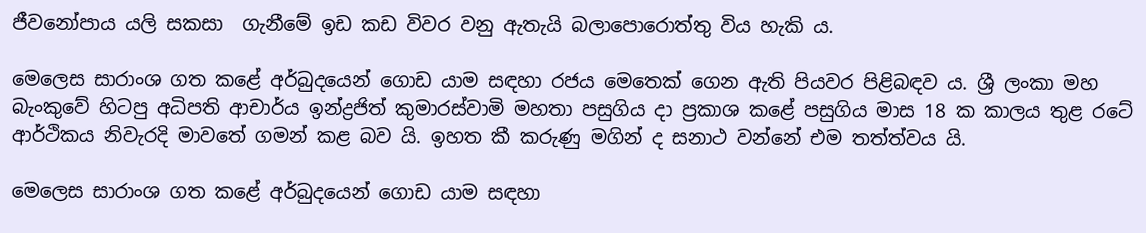ජීවනෝපාය යලි සකසා  ගැනීමේ ඉඩ කඩ විවර වනු ඇතැයි බලාපොරොත්තු විය හැකි ය.

මෙලෙස සාරාංශ ගත කළේ අර්බුදයෙන් ගොඩ යාම සඳහා රජය මෙතෙක් ගෙන ඇති පියවර පිළිබඳව ය. ශ්‍රී ලංකා මහ බැංකුවේ හිටපු අධිපති ආචාර්ය ඉන්ද්‍රජිත් කුමාරස්වාමි මහතා පසුගිය දා ප්‍රකාශ කළේ පසුගිය මාස 18 ක කාලය තුළ රටේ ආර්ථිකය නිවැරදි මාවතේ ගමන් කළ බව යි. ඉහත කී කරුණු මගින් ද සනාථ වන්නේ එම තත්ත්වය යි.

මෙලෙස සාරාංශ ගත කළේ අර්බුදයෙන් ගොඩ යාම සඳහා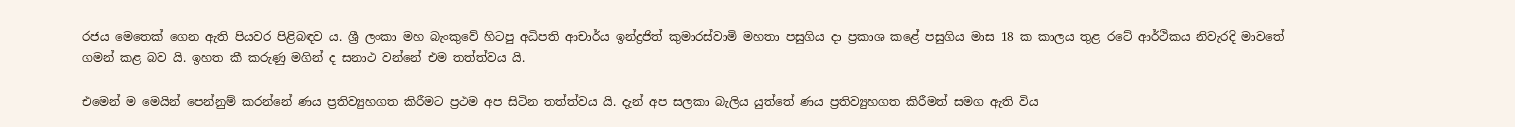රජය මෙතෙක් ගෙන ඇති පියවර පිළිබඳව ය. ශ්‍රී ලංකා මහ බැංකුවේ හිටපු අධිපති ආචාර්ය ඉන්ද්‍රජිත් කුමාරස්වාමි මහතා පසුගිය දා ප්‍රකාශ කළේ පසුගිය මාස 18 ක කාලය තුළ රටේ ආර්ථිකය නිවැරදි මාවතේ ගමන් කළ බව යි. ඉහත කී කරුණු මගින් ද සනාථ වන්නේ එම තත්ත්වය යි.

එමෙන් ම මෙයින් පෙන්නුම් කරන්නේ ණය ප්‍රතිව්‍යුහගත කිරීමට ප්‍රථම අප සිටින තත්ත්වය යි. දැන් අප සලකා බැලිය යුත්තේ ණය ප්‍රතිව්‍යුහගත කිරීමත් සමග ඇති විය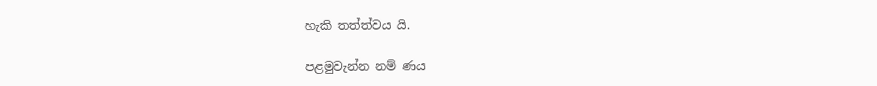හැකි තත්ත්වය යි.

පළමුවැන්න නම් ණය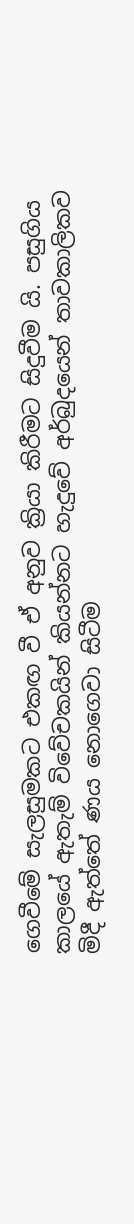ගෙවීමේ සැලසුමකට එකඟ වී ඒ අනුව ක්‍රියා කිරීමට සිදුවීම යි. පසුගිය කාලයේ ඇතැම් විවේචකයින් කියන්නට හැදුවේ අර්බුදයෙන් තාවකාලිකව මිදී ඇත්තේ ණය නොගෙවා සිටීම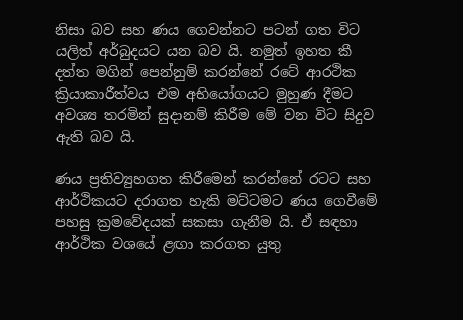නිසා බව සහ ණය ගෙවන්නට පටන් ගත විට යලිත් අර්බුදයට යන බව යි. නමුත් ඉහත කී දත්ත මගින් පෙන්නුම් කරන්නේ රටේ ආරථික ක්‍රියාකාරීත්වය එම අභියෝගයට මුහුණ දීමට අවශ්‍ය තරමින් සුදානම් කිරීම මේ වන විට සිදුව ඇති බව යි.

ණය ප්‍රතිව්‍යුහගත කිරීමෙන් කරන්නේ රටට සහ ආර්ථිකයට දරාගත හැකි මට්ටමට ණය ගෙවීමේ පහසු ක්‍රමවේදයක් සකසා ගැනීම යි. ඒ සඳහා ආර්ථික වශයේ ළඟා කරගත යුතු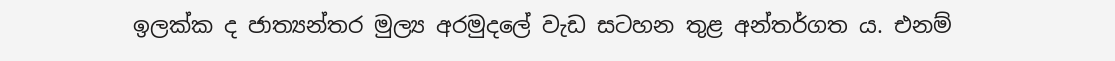ඉලක්ක ද ජාත්‍යන්තර මුල්‍ය අරමුදලේ වැඩ සටහන තුළ අන්තර්ගත ය. එනම්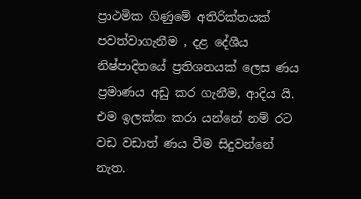ප්‍රාථමික ගිණුමේ අතිරික්තයක් පවත්වාගැනීම , දළ දේශීය නිෂ්පාදිතයේ ප්‍රතිශතයක් ලෙස ණය ප්‍රමාණය අඩු කර ගැනීම, ආදිය යි. එම ඉලක්ක කරා යන්නේ නම් රට වඩ වඩාත් ණය වීම සිදුවන්නේ නැත.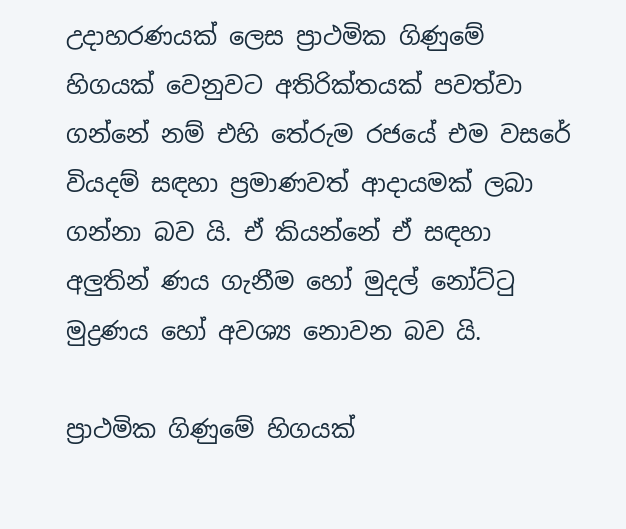උදාහරණයක් ලෙස ප්‍රාථමික ගිණුමේ හිගයක් වෙනුවට අතිරික්තයක් පවත්වා ගන්නේ නම් එහි තේරුම රජයේ එම වසරේ වියදම් සඳහා ප්‍රමාණවත් ආදායමක් ලබා ගන්නා බව යි. ඒ කියන්නේ ඒ සඳහා අලුතින් ණය ගැනීම හෝ මුදල් නෝට්ටු මුද්‍රණය හෝ අවශ්‍ය නොවන බව යි.

ප්‍රාථමික ගිණුමේ හිගයක්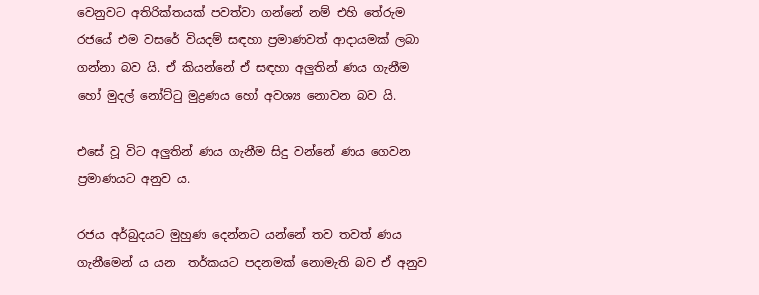වෙනුවට අතිරික්තයක් පවත්වා ගන්නේ නම් එහි තේරුම රජයේ එම වසරේ වියදම් සඳහා ප්‍රමාණවත් ආදායමක් ලබා ගන්නා බව යි. ඒ කියන්නේ ඒ සඳහා අලුතින් ණය ගැනීම හෝ මුදල් නෝට්ටු මුද්‍රණය හෝ අවශ්‍ය නොවන බව යි.

එසේ වූ විට අලුතින් ණය ගැනීම සිදු වන්නේ ණය ගෙවන ප්‍රමාණයට අනුව ය.

රජය අර්බුදයට මුහුණ දෙන්නට යන්නේ තව තවත් ණය ගැනීමෙන් ය යන  තර්කයට පදනමක් නොමැති බව ඒ අනුව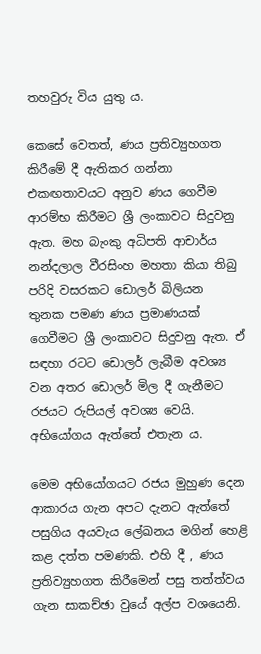තහවුරු විය යුතු ය.

කෙසේ වෙතත්, ණය ප්‍රතිව්‍යුහගත කිරීමේ දී ඇතිකර ගන්නා එකඟතාවයට අනුව ණය ගෙවීම ආරම්භ කිරීමට ශ්‍රී ලංකාවට සිදුවනු ඇත. මහ බැංකු අධිපති ආචාර්ය නන්දලාල වීරසිංහ මහතා කියා තිබු පරිදි වසරකට ඩොලර් බිලියන තුනක පමණ ණය ප්‍රමාණයක් ගෙවීමට ශ්‍රී ලංකාවට සිදුවනු ඇත. ඒ සඳහා රටට ඩොලර් ලැබීම අවශ්‍ය වන අතර ඩොලර් මිල දී ගැනීමට රජයට රුපියල් අවශ්‍ය වෙයි. අභියෝගය ඇත්තේ එතැන ය.

මෙම අභියෝගයට රජය මුහුණ දෙන ආකාරය ගැන අපට දැනට ඇත්තේ පසුගිය අයවැය ලේඛනය මගින් හෙළි කළ දත්ත පමණකි. එහි දී , ණය ප්‍රතිව්‍යුහගත කිරීමෙන් පසු තත්ත්වය ගැන සාකච්ඡා වුයේ අල්ප වශයෙනි.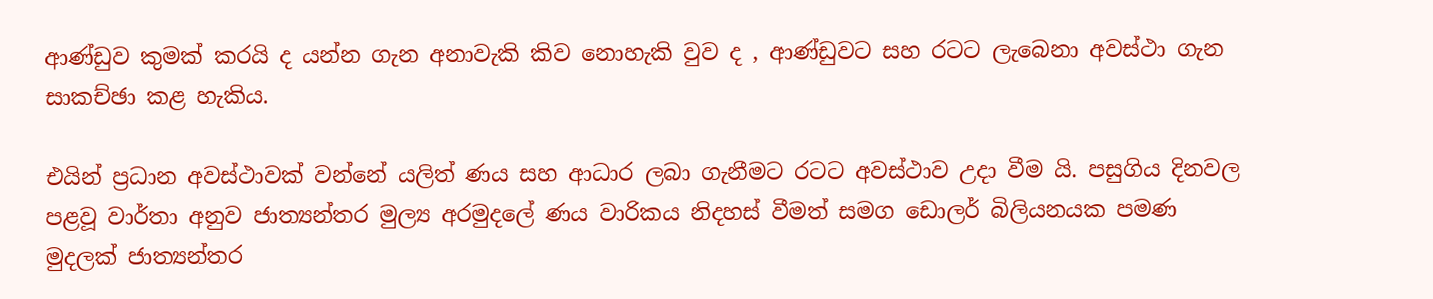ආණ්ඩුව කුමක් කරයි ද යන්න ගැන අනාවැකි කිව නොහැකි වුව ද , ආණ්ඩුවට සහ රටට ලැබෙනා අවස්ථා ගැන සාකච්ඡා කළ හැකිය.

එයින් ප්‍රධාන අවස්ථාවක් වන්නේ යලිත් ණය සහ ආධාර ලබා ගැනීමට රටට අවස්ථාව උදා වීම යි. පසුගිය දිනවල පළවූ වාර්තා අනුව ජාත්‍යන්තර මුල්‍ය අරමුදලේ ණය වාරිකය නිදහස් වීමත් සමග ඩොලර් බිලියනයක පමණ මුදලක් ජාත්‍යන්තර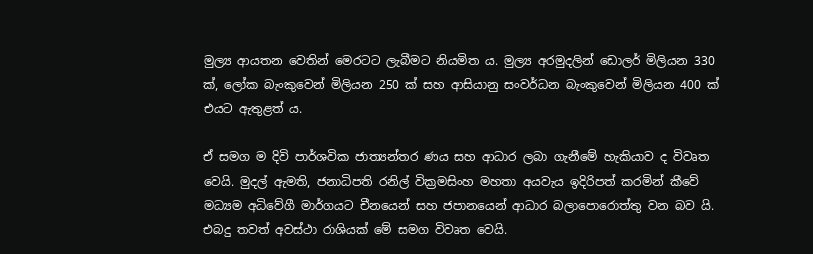මුල්‍ය ආයතන වෙතින් මෙරටට ලැබීමට නියමිත ය. මුල්‍ය අරමුදලින් ඩොලර් මිලියන 330 ක්, ලෝක බැංකුවෙන් මිලියන 250 ක් සහ ආසියානු සංවර්ධන බැංකුවෙන් මිලියන 400 ක් එයට ඇතුළත් ය.

ඒ සමග ම දිවි පාර්ශවික ජාත්‍යන්තර ණය සහ ආධාර ලබා ගැනීමේ හැකියාව ද විවෘත වෙයි. මුදල් ඇමති, ජනාධිපති රනිල් වික්‍රමසිංහ මහතා අයවැය ඉදිරිපත් කරමින් කීවේ මධ්‍යම අධිවේගී මාර්ගයට චීනයෙන් සහ ජපානයෙන් ආධාර බලාපොරොත්තු වන බව යි. එබදු තවත් අවස්ථා රාශියක් මේ සමග විවෘත වෙයි.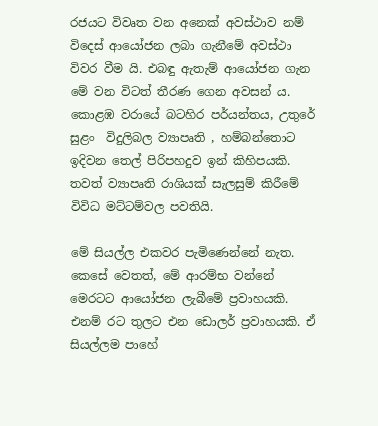රජයට විවෘත වන අනෙක් අවස්ථාව නම් විදෙස් ආයෝජන ලබා ගැනීමේ අවස්ථා විවර වීම යි. එබඳු ඇතැම් ආයෝජන ගැන මේ වන විටත් තීරණ ගෙන අවසන් ය. කොළඹ වරායේ බටහිර පර්යන්තය, උතුරේ සුළං  විදුලිබල ව්‍යාපෘති , හම්බන්තොට ඉදිවන තෙල් පිරිපහදුව ඉන් කිහිපයකි. තවත් ව්‍යාපෘති රාශියක් සැලසුම් කිරීමේ විවිධ මට්ටම්වල පවතියි.

මේ සියල්ල එකවර පැමිණෙන්නේ නැත. කෙසේ වෙතත්, මේ ආරම්භ වන්නේ මෙරටට ආයෝජන ලැබීමේ ප්‍රවාහයකි. එනම් රට තුලට එන ඩොලර් ප්‍රවාහයකි. ඒ සියල්ලම පාහේ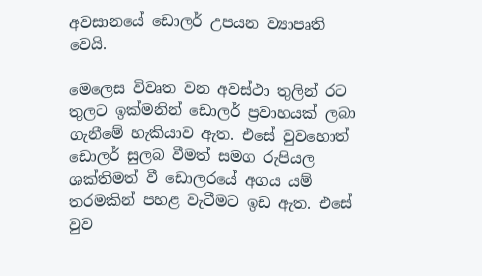අවසානයේ ඩොලර් උපයන ව්‍යාපෘති වෙයි.

මෙලෙස විවෘත වන අවස්ථා තුලින් රට තුලට ඉක්මනින් ඩොලර් ප්‍රවාහයක් ලබා ගැනීමේ හැකියාව ඇත. එසේ වුවහොත් ඩොලර් සුලබ වීමත් සමග රුපියල ශක්තිමත් වී ඩොලරයේ අගය යම් තරමකින් පහළ වැටීමට ඉඩ ඇත. එසේ වුව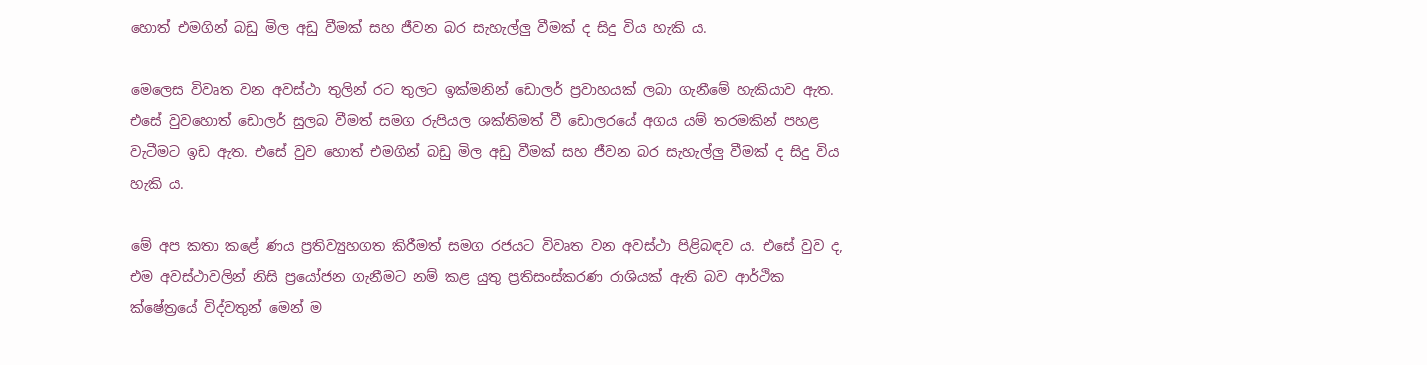හොත් එමගින් බඩු මිල අඩු වීමක් සහ ජීවන බර සැහැල්ලු වීමක් ද සිදු විය හැකි ය.

මෙලෙස විවෘත වන අවස්ථා තුලින් රට තුලට ඉක්මනින් ඩොලර් ප්‍රවාහයක් ලබා ගැනීමේ හැකියාව ඇත. එසේ වුවහොත් ඩොලර් සුලබ වීමත් සමග රුපියල ශක්තිමත් වී ඩොලරයේ අගය යම් තරමකින් පහළ වැටීමට ඉඩ ඇත. එසේ වුව හොත් එමගින් බඩු මිල අඩු වීමක් සහ ජීවන බර සැහැල්ලු වීමක් ද සිදු විය හැකි ය.

මේ අප කතා කළේ ණය ප්‍රතිව්‍යුහගත කිරීමත් සමග රජයට විවෘත වන අවස්ථා පිළිබඳව ය. එසේ වුව ද, එම අවස්ථාවලින් නිසි ප්‍රයෝජන ගැනීමට නම් කළ යුතු ප්‍රතිසංස්කරණ රාශියක් ඇති බව ආර්ථික ක්ෂේත්‍රයේ විද්වතුන් මෙන් ම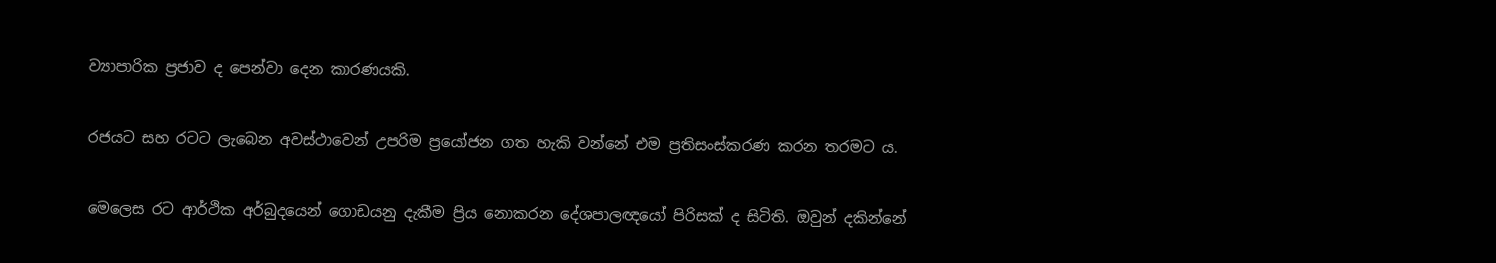ව්‍යාපාරික ප්‍රජාව ද පෙන්වා දෙන කාරණයකි.

රජයට සහ රටට ලැබෙන අවස්ථාවෙන් උපරිම ප්‍රයෝජන ගත හැකි වන්නේ එම ප්‍රතිසංස්කරණ කරන තරමට ය.

මෙලෙස රට ආර්ථික අර්බුදයෙන් ගොඩයනු දැකීම ප්‍රිය නොකරන දේශපාලඥයෝ පිරිසක් ද සිටිති. ඔවුන් දකින්නේ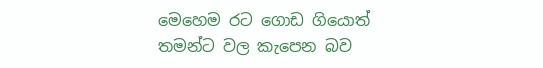මෙහෙම රට ගොඩ ගියොත් තමන්ට වල කැපෙන බව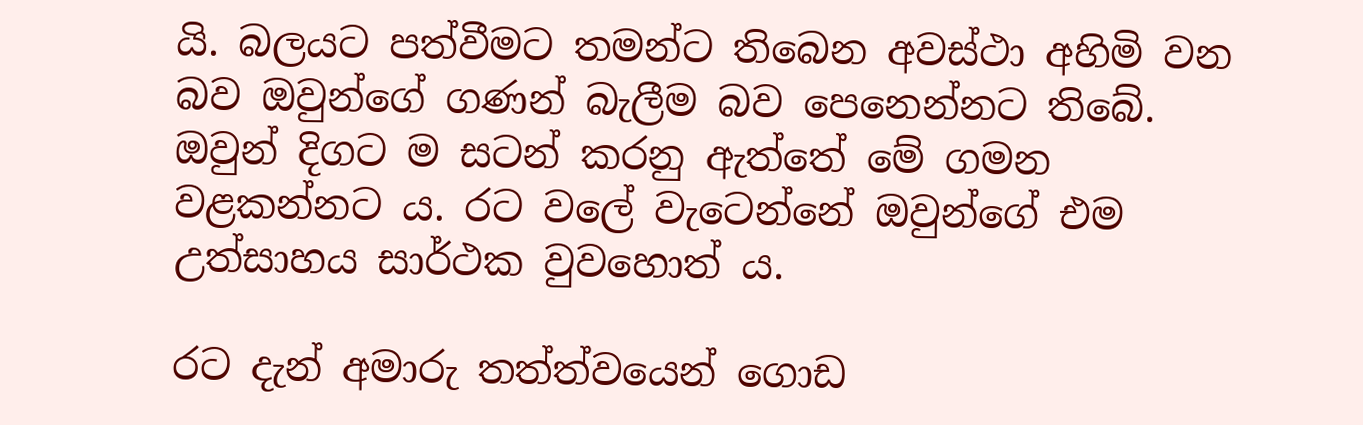යි. බලයට පත්වීමට තමන්ට තිබෙන අවස්ථා අහිමි වන බව ඔවුන්ගේ ගණන් බැලීම බව පෙනෙන්නට තිබේ. ඔවුන් දිගට ම සටන් කරනු ඇත්තේ මේ ගමන වළකන්නට ය. රට වලේ වැටෙන්නේ ඔවුන්ගේ එම උත්සාහය සාර්ථක වුවහොත් ය.

රට දැන් අමාරු තත්ත්වයෙන් ගොඩ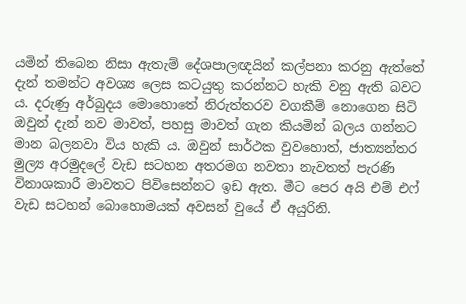යමින් තිබෙන නිසා ඇතැම් දේශපාලඥයින් කල්පනා කරනු ඇත්තේ දැන් තමන්ට අවශ්‍ය ලෙස කටයුතු කරන්නට හැකි වනු ඇති බවට ය. දරුණු අර්බුදය මොහොතේ නිරුත්තරව වගකීම් නොගෙන සිටි ඔවුන් දැන් නව මාවත්, පහසු මාවත් ගැන කියමින් බලය ගන්නට මාන බලනවා විය හැකි ය. ඔවුන් සාර්ථක වුවහොත්, ජාත්‍යන්තර මුල්‍ය අරමුදලේ වැඩ සටහන අතරමග නවතා නැවතත් පැරණි විනාශකාරී මාවතට පිවිසෙන්නට ඉඩ ඇත. මීට පෙර අයි එම් එෆ් වැඩ සටහන් බොහොමයක් අවසන් වුයේ ඒ අයුරිනි.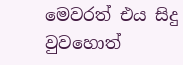මෙවරත් එය සිදු වුවහොත්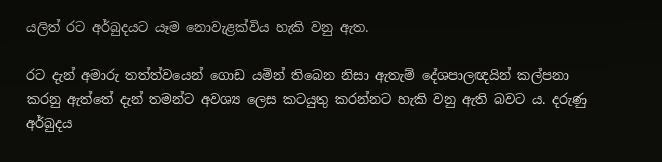යලිත් රට අර්බුදයට යෑම නොවැළක්විය හැකි වනු ඇත.

රට දැන් අමාරු තත්ත්වයෙන් ගොඩ යමින් තිබෙන නිසා ඇතැම් දේශපාලඥයින් කල්පනා කරනු ඇත්තේ දැන් තමන්ට අවශ්‍ය ලෙස කටයුතු කරන්නට හැකි වනු ඇති බවට ය. දරුණු අර්බුදය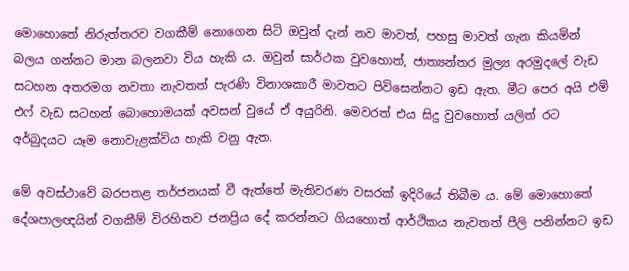මොහොතේ නිරුත්තරව වගකීම් නොගෙන සිටි ඔවුන් දැන් නව මාවත්, පහසු මාවත් ගැන කියමින් බලය ගන්නට මාන බලනවා විය හැකි ය. ඔවුන් සාර්ථක වුවහොත්, ජාත්‍යන්තර මුල්‍ය අරමුදලේ වැඩ සටහන අතරමග නවතා නැවතත් පැරණි විනාශකාරී මාවතට පිවිසෙන්නට ඉඩ ඇත. මීට පෙර අයි එම් එෆ් වැඩ සටහන් බොහොමයක් අවසන් වුයේ ඒ අයුරිනි. මෙවරත් එය සිදු වුවහොත් යලිත් රට අර්බුදයට යෑම නොවැළක්විය හැකි වනු ඇත.

මේ අවස්ථාවේ බරපතළ තර්ජනයක් වී ඇත්තේ මැතිවරණ වසරක් ඉදිරියේ තිබීම ය. මේ මොහොතේ දේශපාලඥයින් වගකීම් විරහිතව ජනප්‍රිය දේ කරන්නට ගියහොත් ආර්ථිකය නැවතත් පීලි පනින්නට ඉඩ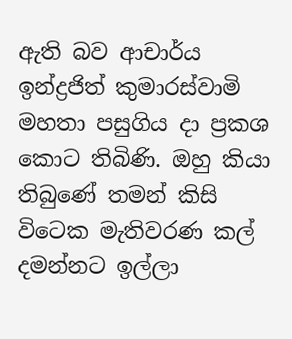ඇති බව ආචාර්ය ඉන්ද්‍රජිත් කුමාරස්වාමි මහතා පසුගිය දා ප්‍රකශ කොට තිබිණි. ඔහු කියා තිබුණේ තමන් කිසි විටෙක මැතිවරණ කල් දමන්නට ඉල්ලා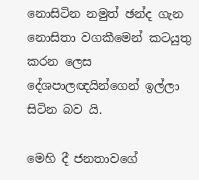නොසිටින නමුත් ඡන්ද ගැන නොසිතා වගකීමෙන් කටයුතු කරන ලෙස දේශපාලඥයින්ගෙන් ඉල්ලා සිටින බව යි.

මෙහි දී ජනතාවගේ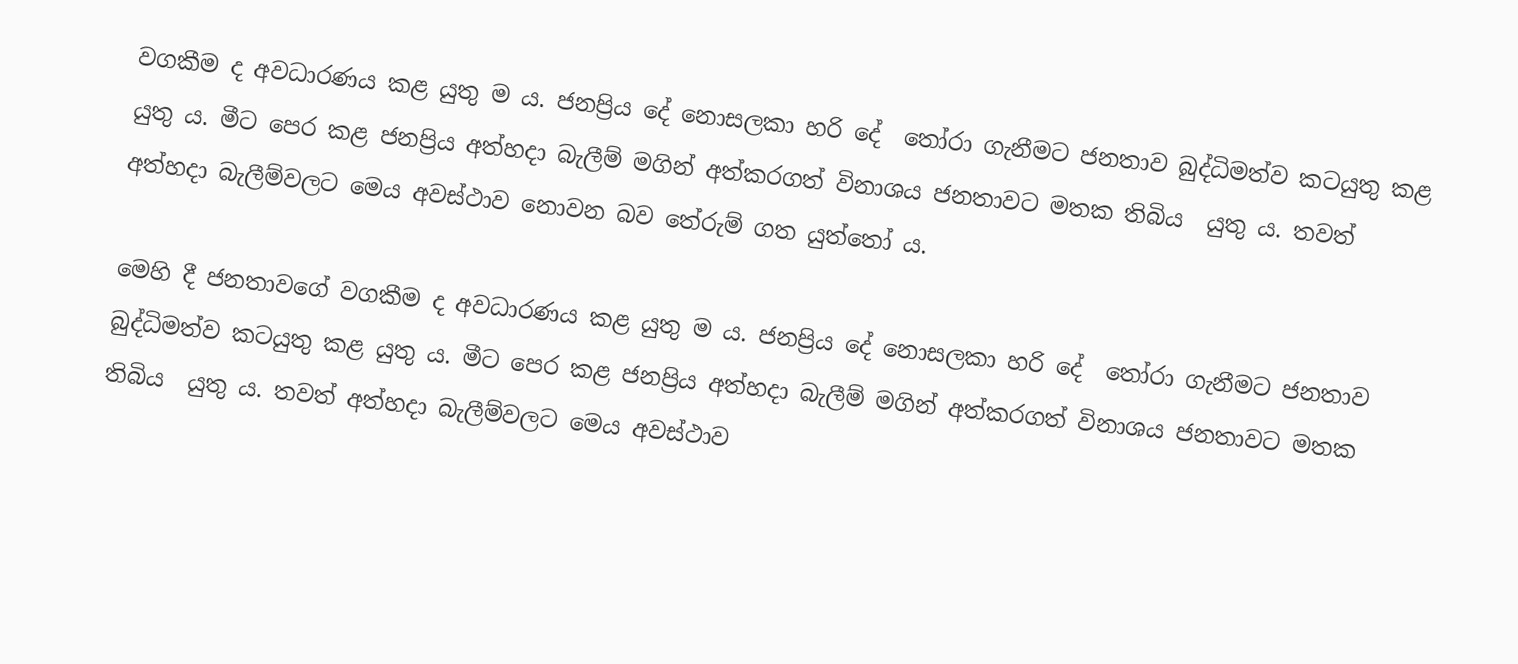වගකීම ද අවධාරණය කළ යුතු ම ය. ජනප්‍රිය දේ නොසලකා හරි දේ  තෝරා ගැනීමට ජනතාව බුද්ධිමත්ව කටයුතු කළ යුතු ය. මීට පෙර කළ ජනප්‍රිය අත්හදා බැලීම් මගින් අත්කරගත් විනාශය ජනතාවට මතක තිබිය  යුතු ය. තවත් අත්හදා බැලීම්වලට මෙය අවස්ථාව නොවන බව තේරුම් ගත යුත්තෝ ය.

මෙහි දී ජනතාවගේ වගකීම ද අවධාරණය කළ යුතු ම ය. ජනප්‍රිය දේ නොසලකා හරි දේ  තෝරා ගැනීමට ජනතාව බුද්ධිමත්ව කටයුතු කළ යුතු ය. මීට පෙර කළ ජනප්‍රිය අත්හදා බැලීම් මගින් අත්කරගත් විනාශය ජනතාවට මතක තිබිය  යුතු ය. තවත් අත්හදා බැලීම්වලට මෙය අවස්ථාව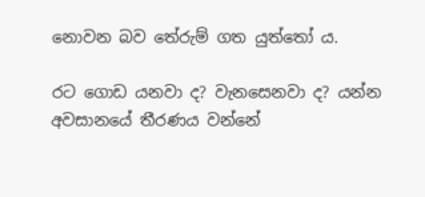නොවන බව තේරුම් ගත යුත්තෝ ය.

රට ගොඩ යනවා ද? වැනසෙනවා ද? යන්න අවසානයේ තීරණය වන්නේ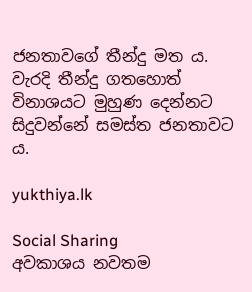ජනතාවගේ තීන්දු මත ය. වැරදි තීන්දු ගතහොත් විනාශයට මුහුණ දෙන්නට සිදුවන්නේ සමස්ත ජනතාවට ය.

yukthiya.lk

Social Sharing
අවකාශය නවතම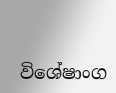විශේෂාංග